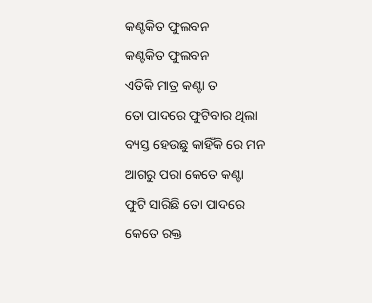କଣ୍ଟକିତ ଫୁଲବନ
କଣ୍ଟକିତ ଫୁଲବନ
ଏତିକି ମାତ୍ର କଣ୍ଟା ତ
ତୋ ପାଦରେ ଫୁଟିବାର ଥିଲା
ବ୍ୟସ୍ତ ହେଉଛୁ କାହିଁକି ରେ ମନ
ଆଗରୁ ପରା କେତେ କଣ୍ଟା
ଫୁଟି ସାରିଛି ତୋ ପାଦରେ
କେତେ ରକ୍ତ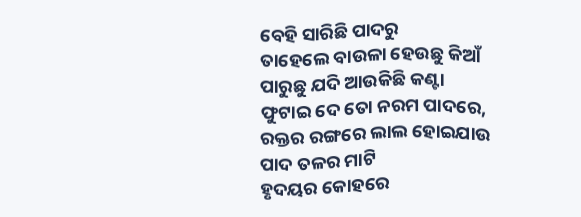ବେହି ସାରିଛି ପାଦରୁ
ତାହେଲେ ବାଉଳା ହେଉଛୁ କିଆଁ
ପାରୁଛୁ ଯଦି ଆଉକିଛି କଣ୍ଟା
ଫୁଟାଇ ଦେ ତୋ ନରମ ପାଦରେ,
ରକ୍ତର ରଙ୍ଗରେ ଲାଲ ହୋଇଯାଉ
ପାଦ ତଳର ମାଟି
ହୃଦୟର କୋହରେ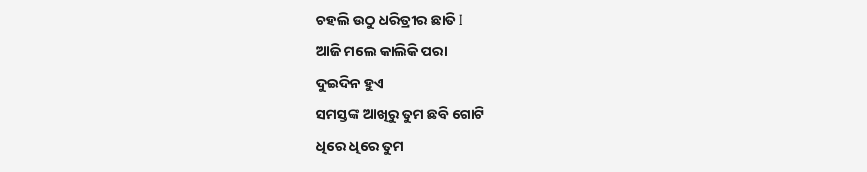ଚହଲି ଉଠୁ ଧରିତ୍ରୀର ଛାତି I
ଆଜି ମଲେ କାଲିକି ପରା
ଦୁଇଦିନ ହୁଏ
ସମସ୍ତଙ୍କ ଆଖିରୁ ତୁମ ଛବି ଗୋଟି
ଧିରେ ଧିରେ ତୁମ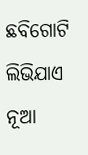ଛବିଗୋଟି ଲିଭିଯାଏ
ନୂଆ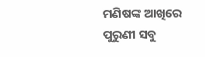ମଣିଷଙ୍କ ଆଖିରେ
ପୁରୁଣୀ ସବୁ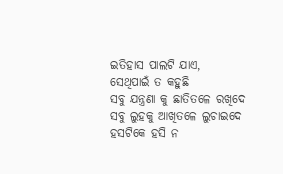ଇତିହାସ ପାଲଟି ଯାଏ,
ସେଥିପାଇଁ ତ କହୁଛି
ସବୁ ଯନ୍ତ୍ରଣା କୁ ଛାତିତଳେ ରଖିଦେ
ସବୁ ଲୁହକୁ ଆଖିତଳେ ଲୁଚାଇଦେ
ହସଟିକେ ହସି ନ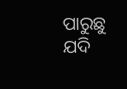ପାରୁଛୁ ଯଦି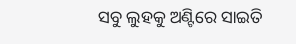ସବୁ ଲୁହକୁ ଅଣ୍ଟିରେ ସାଇତି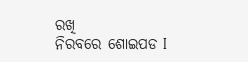ରଖି
ନିରବରେ ଶୋଇପଡ I